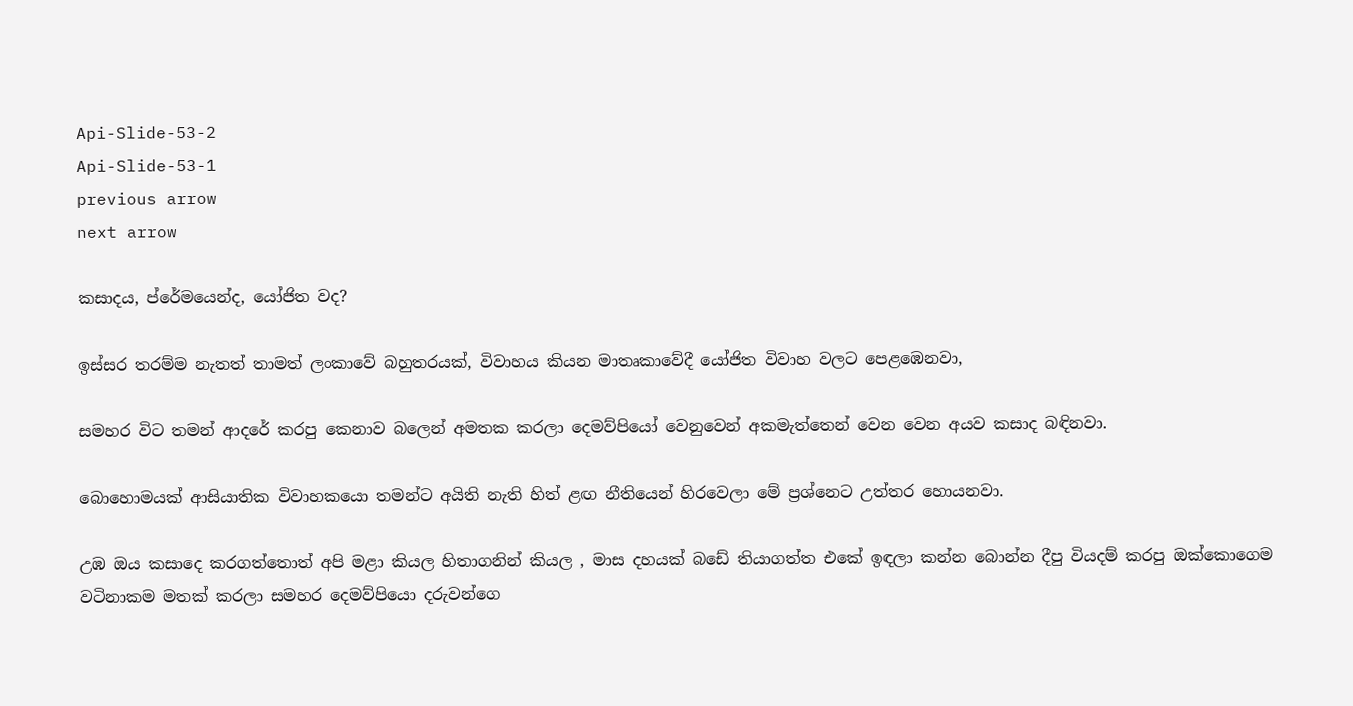Api-Slide-53-2
Api-Slide-53-1
previous arrow
next arrow

කසාදය, ප්රේමයෙන්ද, යෝජිත වද?

ඉස්සර තරම්ම නැතත් තාමත් ලංකාවේ බහුතරයක්, විවාහය කියන මාතෘකාවේදී යෝජිත විවාහ වලට පෙළඹෙනවා,

සමහර විට තමන් ආදරේ කරපු කෙනාව බලෙන් අමතක කරලා දෙමව්පියෝ වෙනුවෙන් අකමැත්තෙන් වෙන වෙන අයව කසාද බඳිනවා.

බොහොමයක් ආසියාතික විවාහකයො තමන්ට අයිති නැති හිත් ළඟ නීතියෙන් හිරවෙලා මේ ප්‍රශ්නෙට උත්තර හොයනවා.

උඹ ඔය කසාදෙ කරගත්තොත් අපි මළා කියල හිතාගනින් කියල , මාස දහයක් බඩේ තියාගත්ත එකේ ඉඳලා කන්න බොන්න දීපු වියදම් කරපු ඔක්කොගෙම වටිනාකම මතක් කරලා සමහර දෙමව්පියො දරුවන්ගෙ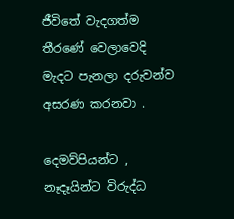ජීවිතේ වැදගත්ම තීරණේ වෙලාවෙදි මැදට පැනලා දරුවන්ව අසරණ කරනවා .

දෙමව්පියන්ට , නෑදෑයින්ට විරුද්ධ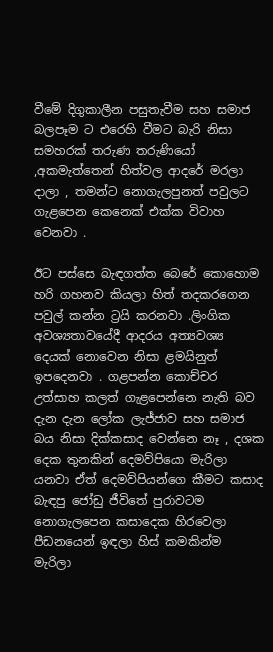වීමේ දිගුකාලීන පසුතැවීම සහ සමාජ බලපෑම ට එරෙහි වීමට බැරි නිසා සමහරක් තරුණ තරුණියෝ ,අකමැත්තෙන් හිත්වල ආදරේ මරලා දාලා , තමන්ට නොගැලපුනත් පවුලට ගැළපෙන කෙනෙක් එක්ක විවාහ වෙනවා .

ඊට පස්සෙ බැඳගත්ත බෙරේ කොහොම හරි ගහනව කියලා හිත් තදකරගෙන පවුල් කන්න ට්‍රයි කරනවා .ලිංගික අවශ්‍යතාවයේදී ආදරය අත්‍යවශ්‍ය දෙයක් නොවෙන නිසා ළමයිනුත් ඉපදෙනවා . ගළපන්න කොච්චර උත්සාහ කලත් ගැළපෙන්නෙ නැති බව දැන දැන ලෝක ලැජ්ජාව සහ සමාජ බය නිසා දික්කසාද වෙන්නෙ නෑ , දශක දෙක තුනකින් දෙමව්පියො මැරිලා යනවා ඒත් දෙමව්පියන්ගෙ කීමට කසාද බැඳපු ජෝඩු ජීවිතේ පුරාවටම නොගැලපෙන කසාදෙක හිරවෙලා පීඩනයෙන් ඉඳලා හිස් කමකින්ම මැරිලා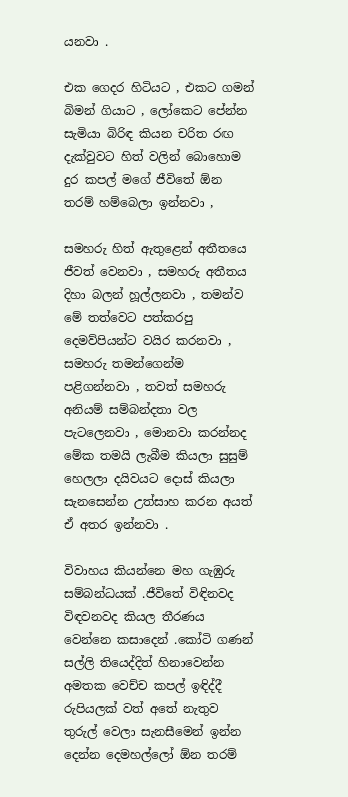යනවා .

එක ගෙදර හිටියට , එකට ගමන් බිමන් ගියාට , ලෝකෙට පේන්න සැමියා බිරිඳ කියන චරිත රඟ දැක්වුවට හිත් වලින් බොහොම දුර කපල් මගේ ජීවිතේ ඕන තරම් හම්බෙලා ඉන්නවා ,

සමහරු හිත් ඇතුළෙන් අතීතයෙ ජීවත් වෙනවා , සමහරු අතීතය දිහා බලන් හූල්ලනවා , තමන්ව මේ තත්වෙට පත්කරපු දෙමව්පියන්ට වයිර කරනවා , සමහරු තමන්ගෙන්ම පළිගන්නවා , තවත් සමහරු අනියම් සම්බන්දතා වල පැටලෙනවා , මොනවා කරන්නද මේක තමයි ලැබීම කියලා සුසුම් හෙලලා දයිවයට දොස් කියලා සැනසෙන්න උත්සාහ කරන අයත් ඒ අතර ඉන්නවා .

විවාහය කියන්නෙ මහ ගැඹුරු සම්බන්ධයක් .ජීවිතේ විඳිනවද විඳවනවද කියල තීරණය වෙන්නෙ කසාදෙන් .කෝටි ගණන් සල්ලි තියෙද්දිත් හිනාවෙන්න අමතක වෙච්ච කපල් ඉඳිද්දී රුපියලක් වත් අතේ නැතුව තුරුල් වෙලා සැනසීමෙන් ඉන්න දෙන්න දෙමහල්ලෝ ඕන තරම්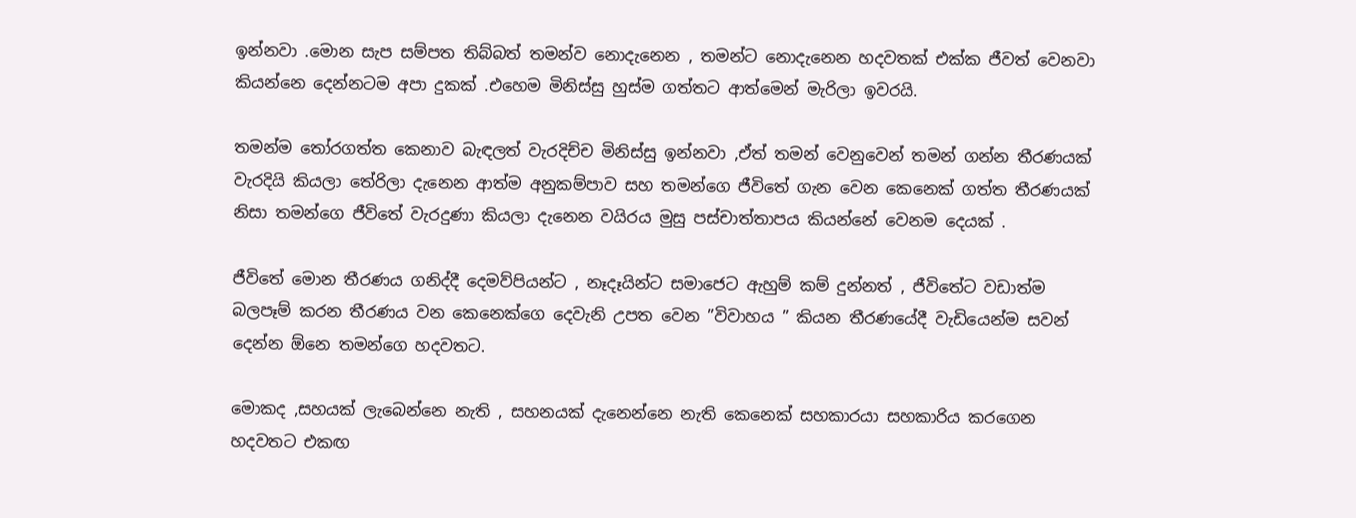ඉන්නවා .මොන සැප සම්පත තිබ්බත් තමන්ව නොදැනෙන , තමන්ට නොදැනෙන හදවතක් එක්ක ජීවත් වෙනවා කියන්නෙ දෙන්නටම අපා දුකක් .එහෙම මිනිස්සු හුස්ම ගත්තට ආත්මෙන් මැරිලා ඉවරයි.

තමන්ම තෝරගත්ත කෙනාව බැඳලත් වැරදිච්ච මිනිස්සු ඉන්නවා ,ඒත් තමන් වෙනුවෙන් තමන් ගන්න තීරණයක් වැරදියි කියලා තේරිලා දැනෙන ආත්ම අනුකම්පාව සහ තමන්ගෙ ජීවිතේ ගැන වෙන කෙනෙක් ගත්ත තීරණයක් නිසා තමන්ගෙ ජීවිතේ වැරදුණා කියලා දැනෙන වයිරය මුසු පස්චාත්තාපය කියන්නේ වෙනම දෙයක් .

ජීවිතේ මොන තීරණය ගනිද්දී දෙමව්පියන්ට , නෑදෑයින්ට සමාජෙට ඇහුම් කම් දුන්නත් , ජීවිතේට වඩාත්ම බලපෑම් කරන තීරණය වන කෙනෙක්ගෙ දෙවැනි උපත වෙන ”විවාහය ” කියන තීරණයේදී වැඩියෙන්ම සවන් දෙන්න ඕනෙ තමන්ගෙ හදවතට.

මොකද ,සහයක් ලැබෙන්නෙ නැති , සහනයක් දැනෙන්නෙ නැති කෙනෙක් සහකාරයා සහකාරිය කරගෙන හදවතට එකඟ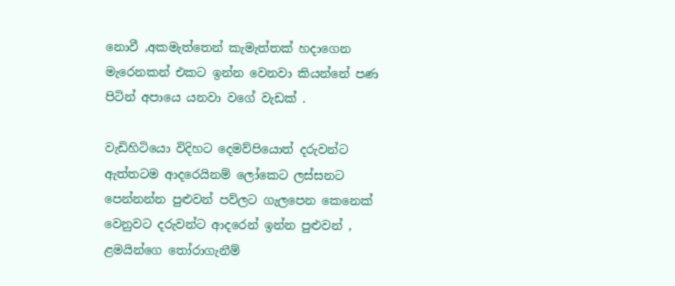නොවී ,අකමැත්තෙන් කැමැත්තක් හදාගෙන මැරෙනකන් එකට ඉන්න වෙනවා කියන්නේ පණ පිටින් අපායෙ යනවා වගේ වැඩක් .

වැඩිහිටියො විදිහට දෙමව්පියොත් දරුවන්ට ඇත්තටම ආදරෙයිනම් ලෝකෙට ලස්සනට පෙන්නන්න පුළුවන් පව්ලට ගැලපෙන කෙනෙක් වෙනුවට දරුවන්ට ආදරෙන් ඉන්න පුළුවන් , ළමයින්ගෙ තෝරාගැනීම්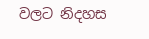වලට නිදහස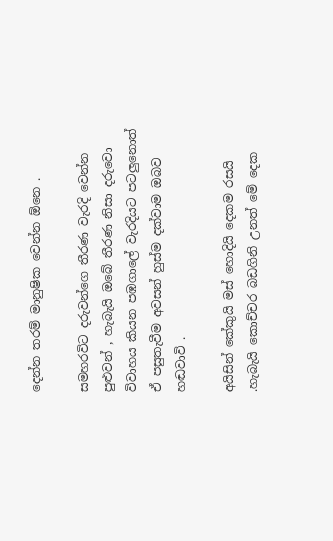දෙන්න තරම් මානුෂික වෙන්න ඕනෙ .

සමහරවිට දරුවන්ගෙ තීරණ වැරදි වෙන්න පුළුවන් , හැබැයි ඔබේ තීරණ නිසා දරුවො විවාහය කියන පඹගාලේ වැරදියට පටලුනොත් ඒ පසුතැවීම අවසන් හුස්ම දක්වාම ඔබව හඬවාවි .

අයිසින් කේකුයි මස් හොදියි දෙකම රසයි .හැබැයි කොච්චර බඩගිනි උනත් මේ දෙක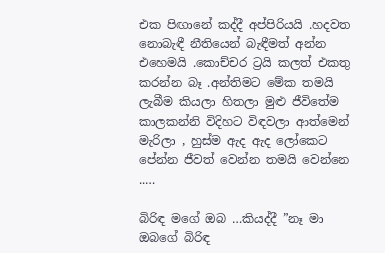එක පිඟානේ කද්දී අප්පිරියයි .හදවත නොබැඳී නීතියෙන් බැඳීමත් අන්න එහෙමයි .කොච්චර ට්‍රයි කලත් එකතු කරන්න බෑ .අන්තිමට මේක තමයි ලැබීම කියලා හිතලා මුළු ජීවිතේම කාලකන්නි විදිහට විඳවලා ආත්මෙන් මැරිලා , හුස්ම ඇද ඇද ලෝකෙට පේන්න ජීවත් වෙන්න තමයි වෙන්නෙ ..…

බිරිඳ මගේ ඔබ …කියද්දී ”නෑ මා ඔබගේ බිරිඳ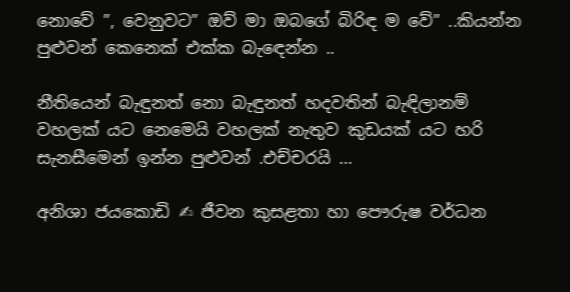නොවේ ”, වෙනුවට” ඔව් මා ඔබගේ බිරිඳ ම වේ” ..කියන්න පුළුවන් කෙනෙක් එක්ක බැඳෙන්න ..

නීතියෙන් බැඳුනත් නො බැඳුනත් හදවතින් බැඳිලානම් වහලක් යට නෙමෙයි වහලක් නැතුව කුඩයක් යට හරි සැනසීමෙන් ඉන්න පුළුවන් .එච්චරයි …

අනිශා ජයකොඩි ✍ ජීවන කුසළතා හා පෞරුෂ වර්ධන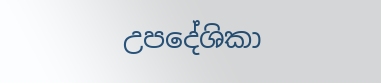උපදේශිකා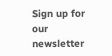Sign up for our newsletter